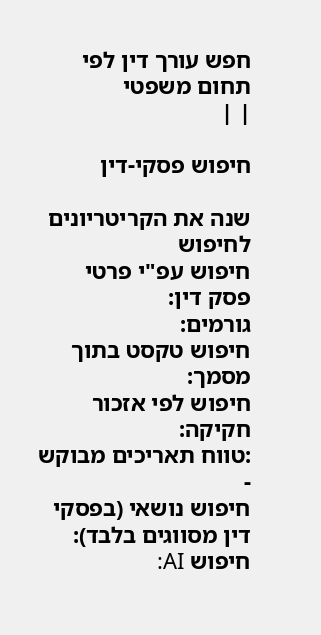חפש עורך דין לפי תחום משפטי
| |

חיפוש פסקי-דין

שנה את הקריטריונים לחיפוש
חיפוש עפ"י פרטי פסק דין:
גורמים:
חיפוש טקסט בתוך מסמך:
חיפוש לפי אזכור חקיקה:
:טווח תאריכים מבוקש
-
חיפוש נושאי (בפסקי דין מסווגים בלבד):
חיפוש AI: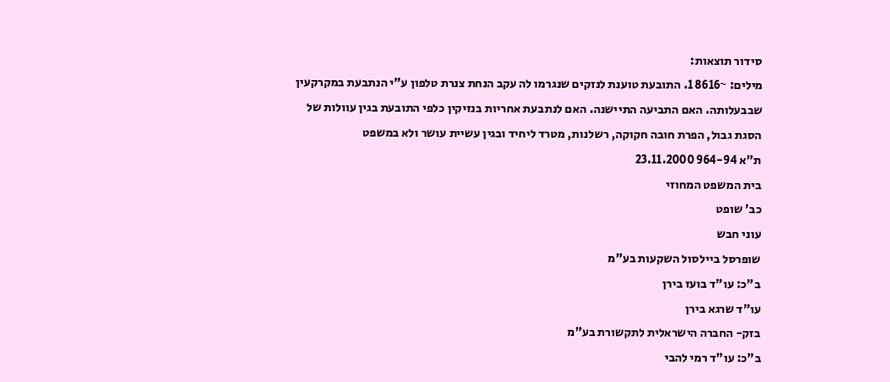סידור תוצאות:
מילים: ~8616 1. התובעת טוענת לנזקים שנגרמו לה עקב הנחת צנרת טלפון ע"י הנתבעת במקרקעין שבבעלותה. האם התביעה התיישנה. האם לנתבעת אחריות בנזיקין כלפי התובעת בגין עוולות של הסגת גבול, הפרת חובה חקוקה, רשלנות, מטרד ליחיד ובגין עשיית עושר ולא במשפט
ת"א 964-94 23.11.2000
בית המשפט המחוזי
כב' שופט
עוני חבש
שופרסל ביילסול השקעות בע"מ
ב"כ: עו"ד בועז בירן
עו"ד שרגא בירן
בזק- החברה הישראלית לתקשורת בע"מ
ב"כ: עו"ד רמי להבי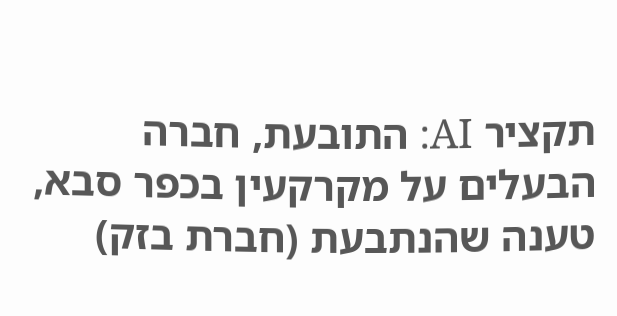תקציר AI: התובעת, חברה הבעלים על מקרקעין בכפר סבא, טענה שהנתבעת (חברת בזק)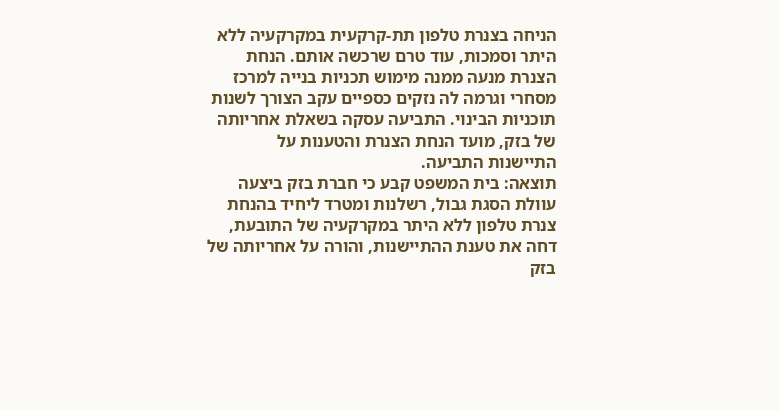הניחה בצנרת טלפון תת-קרקעית במקרקעיה ללא היתר וסמכות, עוד טרם שרכשה אותם. הנחת הצנרת מנעה ממנה מימוש תכניות בנייה למרכז מסחרי וגרמה לה נזקים כספיים עקב הצורך לשנות תוכניות הבינוי. התביעה עסקה בשאלת אחריותה של בזק, מועד הנחת הצנרת והטענות על התיישנות התביעה.
תוצאה: בית המשפט קבע כי חברת בזק ביצעה עוולת הסגת גבול, רשלנות ומטרד ליחיד בהנחת צנרת טלפון ללא היתר במקרקעיה של התובעת, דחה את טענת ההתיישנות, והורה על אחריותה של בזק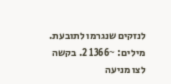לנזקים שנגרמו לתובעת.
מילים: ~1366 2. בקשה לצו מניעה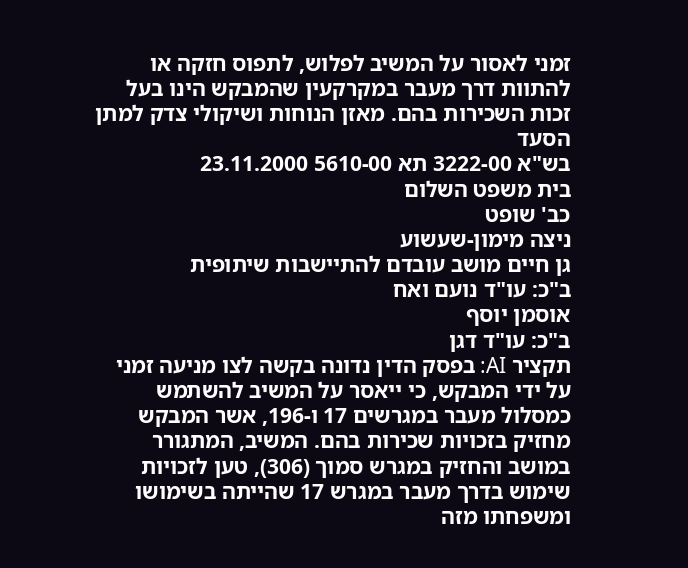זמני לאסור על המשיב לפלוש, לתפוס חזקה או להתוות דרך מעבר במקרקעין שהמבקש הינו בעל זכות השכירות בהם. מאזן הנוחות ושיקולי צדק למתן הסעד
בש"א 3222-00 תא 5610-00 23.11.2000
בית משפט השלום
כב' שופט
ניצה מימון-שעשוע
גן חיים מושב עובדם להתיישבות שיתופית
ב"כ: עו"ד נועם ואח
אוסמן יוסף
ב"כ: עו"ד דגן
תקציר AI: בפסק הדין נדונה בקשה לצו מניעה זמני על ידי המבקש, כי ייאסר על המשיב להשתמש כמסלול מעבר במגרשים 17 ו-196, אשר המבקש מחזיק בזכויות שכירות בהם. המשיב, המתגורר במושב והחזיק במגרש סמוך (306), טען לזכויות שימוש בדרך מעבר במגרש 17 שהייתה בשימושו ומשפחתו מזה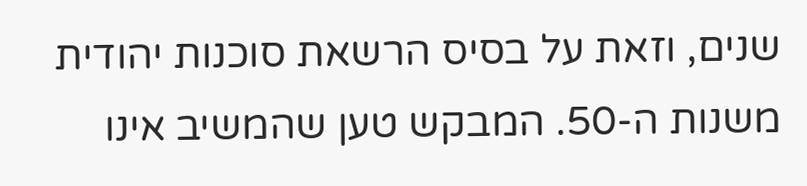שנים, וזאת על בסיס הרשאת סוכנות יהודית משנות ה-50. המבקש טען שהמשיב אינו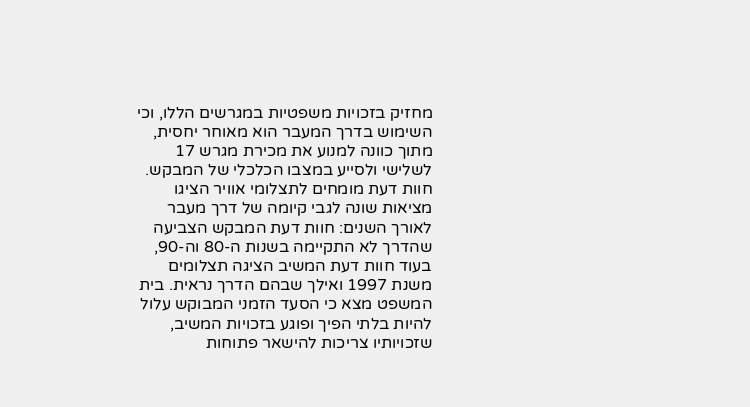מחזיק בזכויות משפטיות במגרשים הללו, וכי השימוש בדרך המעבר הוא מאוחר יחסית, מתוך כוונה למנוע את מכירת מגרש 17 לשלישי ולסייע במצבו הכלכלי של המבקש. חוות דעת מומחים לתצלומי אוויר הציגו מציאות שונה לגבי קיומה של דרך מעבר לאורך השנים: חוות דעת המבקש הצביעה שהדרך לא התקיימה בשנות ה-80 וה-90, בעוד חוות דעת המשיב הציגה תצלומים משנת 1997 ואילך שבהם הדרך נראית. בית המשפט מצא כי הסעד הזמני המבוקש עלול להיות בלתי הפיך ופוגע בזכויות המשיב, שזכויותיו צריכות להישאר פתוחות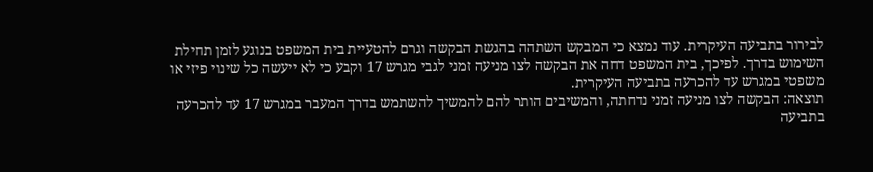לבירור בתביעה העיקרית. עוד נמצא כי המבקש השתהה בהגשת הבקשה וגרם להטעיית בית המשפט בנוגע לזמן תחילת השימוש בדרך. לפיכך, בית המשפט דחה את הבקשה לצו מניעה זמני לגבי מגרש 17 וקבע כי לא ייעשה כל שינוי פיזי או משפטי במגרש עד להכרעה בתביעה העיקרית.
תוצאה: הבקשה לצו מניעה זמני נדחתה, והמשיבים הותר להם להמשיך להשתמש בדרך המעבר במגרש 17 עד להכרעה בתביעה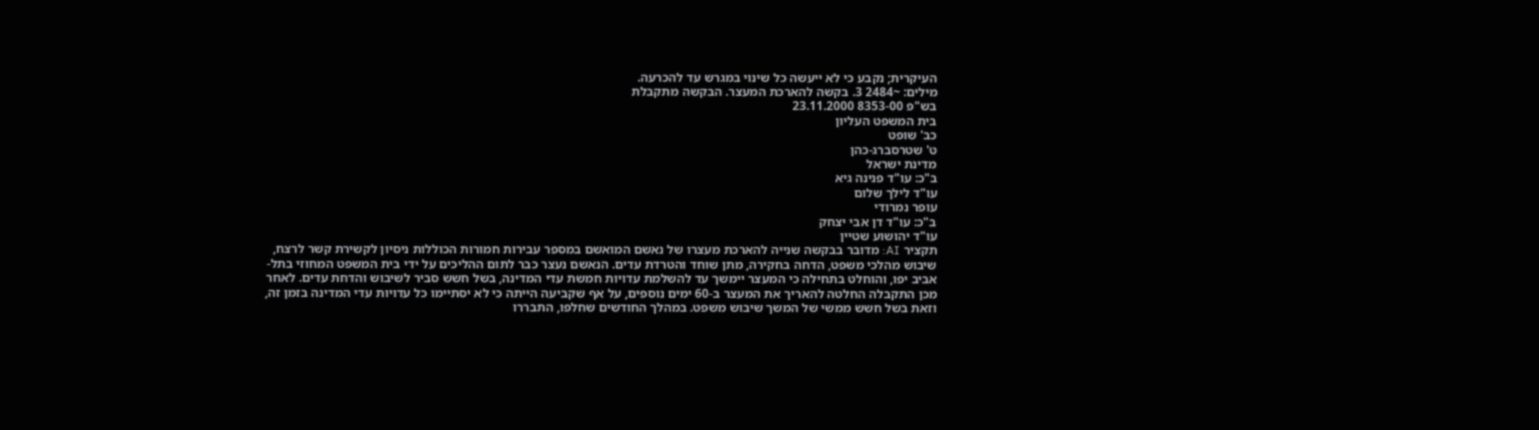העיקרית; נקבע כי לא ייעשה כל שינוי במגרש עד להכרעה.
מילים: ~2484 3. בקשה להארכת המעצר. הבקשה מתקבלת
בש"פ 8353-00 23.11.2000
בית המשפט העליון
כב' שופט
ט' שטרסברג-כהן
מדינת ישראל
ב"כ: עו"ד פנינה גיא
עו"ד לילך שלום
עופר נמרודי
ב"כ: עו"ד דן אבי יצחק
עו"ד יהושוע שטיין
תקציר AI: מדובר בבקשה שנייה להארכת מעצרו של נאשם המואשם במספר עבירות חמורות הכוללות ניסיון לקשירת קשר לרצח, שיבוש מהלכי משפט, הדחה בחקירה, מתן שוחד והטרדת עדים. הנאשם נעצר כבר לתום ההליכים על ידי בית המשפט המחוזי בתל-אביב יפו, והוחלט בתחילה כי המעצר יימשך עד להשלמת עדויות חמשת עדי המדינה, בשל חשש סביר לשיבוש והדחת עדים. לאחר מכן התקבלה החלטה להאריך את המעצר ב-60 ימים נוספים, על אף שקביעה הייתה כי לא יסתיימו כל עדויות עדי המדינה בזמן זה, וזאת בשל חשש ממשי של המשך שיבוש משפט. במהלך החודשים שחלפו, התבררו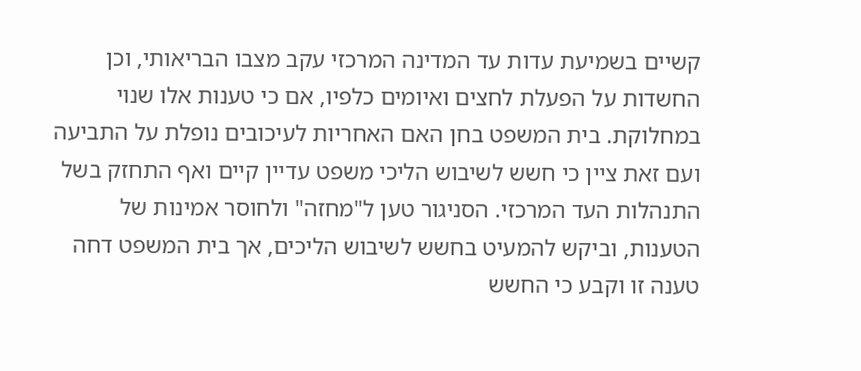קשיים בשמיעת עדות עד המדינה המרכזי עקב מצבו הבריאותי, וכן החשדות על הפעלת לחצים ואיומים כלפיו, אם כי טענות אלו שנוי במחלוקת. בית המשפט בחן האם האחריות לעיכובים נופלת על התביעה ועם זאת ציין כי חשש לשיבוש הליכי משפט עדיין קיים ואף התחזק בשל התנהלות העד המרכזי. הסניגור טען ל"מחזה" ולחוסר אמינות של הטענות, וביקש להמעיט בחשש לשיבוש הליכים, אך בית המשפט דחה טענה זו וקבע כי החשש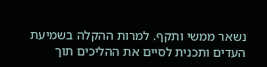נשאר ממשי ותקף. למרות ההקלה בשמיעת העדים ותכנית לסיים את ההליכים תוך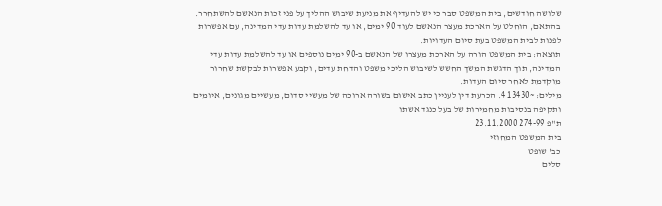שלושה חודשים, בית המשפט סבר כי יש להעדיף את מניעת שיבוש ההליך על פני זכות הנאשם להשתחרר. בהתאם, הוחלט על הארכת מעצר הנאשם לעוד 90 ימים, או עד להשלמת עדות עדי המדינה, עם אפשרות לפנות לבית המשפט בעת סיום העדויות.
תוצאה: בית המשפט הורה על הארכת מעצרו של הנאשם ב-90 ימים נוספים או עד להשלמת עדות עדי המדינה, תוך הדגשת המשך החשש לשיבוש הליכי משפט והדחת עדים, וקבע אפשרות לבקשת שחרור מוקדמת לאחר סיום העדות.
מילים: ~13430 4. הכרעת דין לעניין כתב אישום בשורה ארוכה של מעשיי סדום, מעשיים מגונים, איומים ותקיפה בנסיבות מחמירות של בעל כנגד אשתו
ת"פ 274-99 23.11.2000
בית המשפט המחוזי
כב' שופט
סלים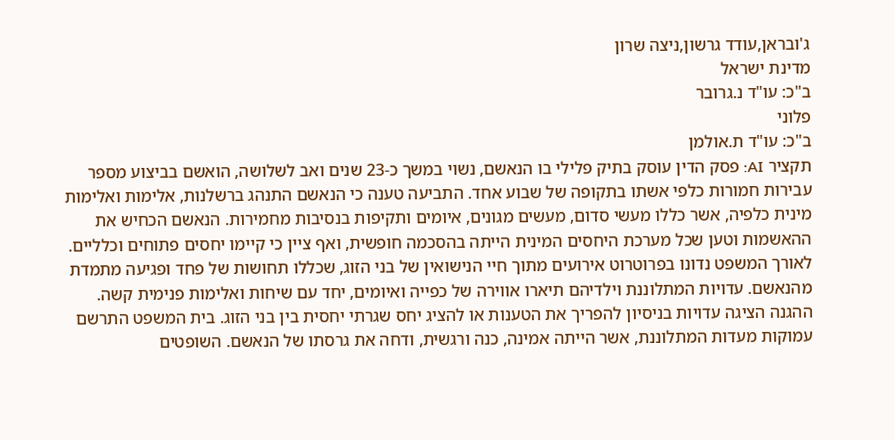ג'ובראן,עודד גרשון,ניצה שרון
מדינת ישראל
ב"כ: עו"ד נ.גרובר
פלוני
ב"כ: עו"ד ת.אולמן
תקציר AI: פסק הדין עוסק בתיק פלילי בו הנאשם, נשוי במשך כ-23 שנים ואב לשלושה, הואשם בביצוע מספר עבירות חמורות כלפי אשתו בתקופה של שבוע אחד. התביעה טענה כי הנאשם התנהג ברשלנות, אלימות ואלימות מינית כלפיה, אשר כללו מעשי סדום, מעשים מגונים, איומים ותקיפות בנסיבות מחמירות. הנאשם הכחיש את ההאשמות וטען שכל מערכת היחסים המינית הייתה בהסכמה חופשית, ואף ציין כי קיימו יחסים פתוחים וכלליים. לאורך המשפט נדונו בפרוטרוט אירועים מתוך חיי הנישואין של בני הזוג, שכללו תחושות של פחד ופגיעה מתמדת מהנאשם. עדויות המתלוננת וילדיהם תיארו אווירה של כפייה ואיומים, יחד עם שיחות ואלימות פנימית קשה. ההגנה הציגה עדויות בניסיון להפריך את הטענות או להציג יחס שגרתי יחסית בין בני הזוג. בית המשפט התרשם עמוקות מעדות המתלוננת, אשר הייתה אמינה, כנה ורגשית, ודחה את גרסתו של הנאשם. השופטים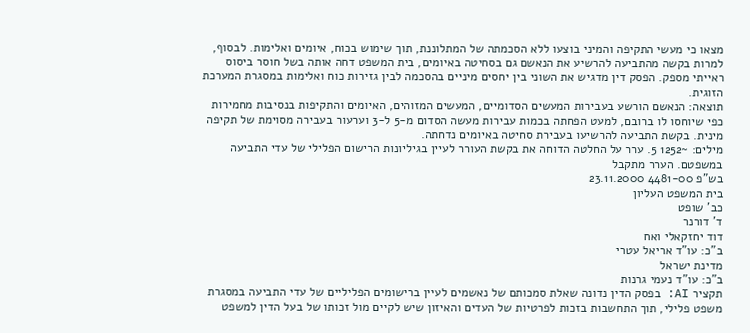מצאו כי מעשי התקיפה והמיני בוצעו ללא הסכמתה של המתלוננת, תוך שימוש בכוח, איומים ואלימות. לבסוף, למרות בקשה מהתביעה להרשיע את הנאשם גם בסחיטה באיומים, בית המשפט דחה אותה בשל חוסר ביסוס ראייתי מספק. הפסק דין מדגיש את השוני בין יחסים מיניים בהסכמה לבין גזירות כוח ואלימות במסגרת המערכת הזוגית.
תוצאה: הנאשם הורשע בעבירות המעשים הסדומיים, המעשים המזוהים, האיומים והתקיפות בנסיבות מחמירות כפי שיוחסו לו ברובם, למעט הפחתה בכמות עבירות מעשה הסדום מ-5 ל-3 וערעור בעבירה מסוימת של תקיפה מינית. בקשת התביעה להרשיעו בעבירת סחיטה באיומים נדחתה.
מילים: ~1252 5. ערר על החלטה הדוחה את בקשת העורר לעיין בגיליונות הרישום הפלילי של עדי התביעה במשפטם. הערר מתקבל
בש"פ 4481-00 23.11.2000
בית המשפט העליון
כב' שופט
ד' דורנר
דוד יחזקאלי ואח
ב"כ: עו"ד אריאל עטרי
מדינת ישראל
ב"כ: עו"ד נעמי גרנות
תקציר AI: בפסק הדין נדונה שאלת סמכותם של נאשמים לעיין ברישומים הפליליים של עדי התביעה במסגרת משפט פלילי, תוך התחשבות בזכות לפרטיות של העדים והאיזון שיש לקיים מול זכותו של בעל הדין למשפט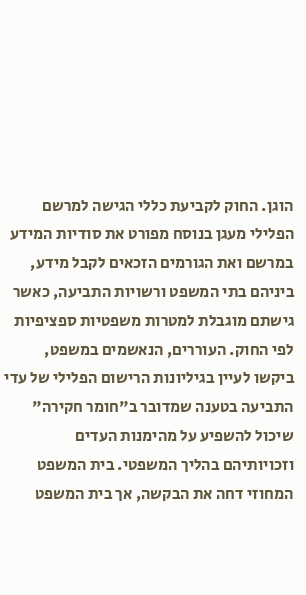הוגן. החוק לקביעת כללי הגישה למרשם הפלילי מעגן בנוסח מפורט את סודיות המידע במרשם ואת הגורמים הזכאים לקבל מידע, ביניהם בתי המשפט ורשויות התביעה, כאשר גישתם מוגבלת למטרות משפטיות ספציפיות לפי החוק. העוררים, הנאשמים במשפט, ביקשו לעיין בגיליונות הרישום הפלילי של עדי התביעה בטענה שמדובר ב"חומר חקירה" שיכול להשפיע על מהימנות העדים וזכויותיהם בהליך המשפטי. בית המשפט המחוזי דחה את הבקשה, אך בית המשפט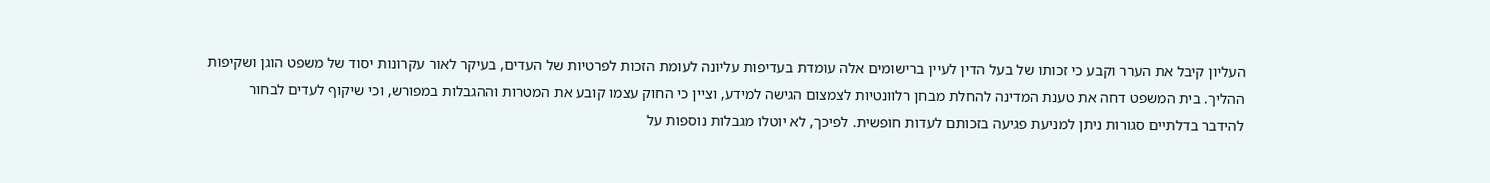העליון קיבל את הערר וקבע כי זכותו של בעל הדין לעיין ברישומים אלה עומדת בעדיפות עליונה לעומת הזכות לפרטיות של העדים, בעיקר לאור עקרונות יסוד של משפט הוגן ושקיפות ההליך. בית המשפט דחה את טענת המדינה להחלת מבחן רלוונטיות לצמצום הגישה למידע, וציין כי החוק עצמו קובע את המטרות וההגבלות במפורש, וכי שיקוף לעדים לבחור להידבר בדלתיים סגורות ניתן למניעת פגיעה בזכותם לעדות חופשית. לפיכך, לא יוטלו מגבלות נוספות על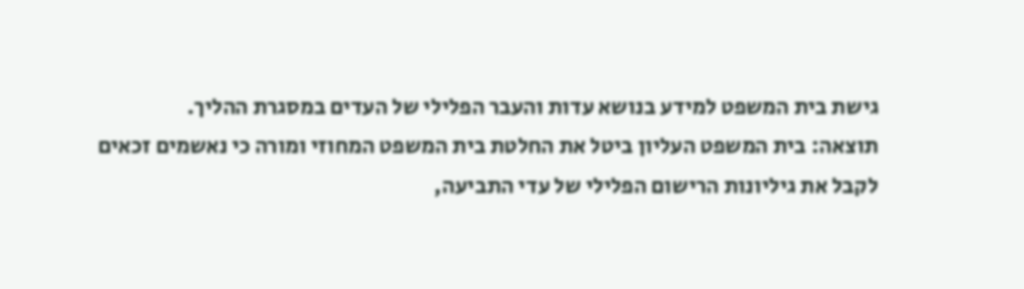גישת בית המשפט למידע בנושא עדות והעבר הפלילי של העדים במסגרת ההליך.
תוצאה: בית המשפט העליון ביטל את החלטת בית המשפט המחוזי ומורה כי נאשמים זכאים לקבל את גיליונות הרישום הפלילי של עדי התביעה,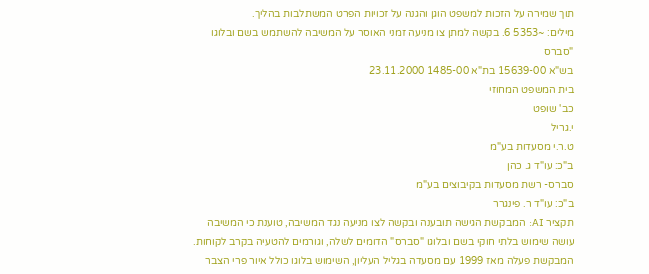תוך שמירה על הזכות למשפט הוגן והגנה על זכויות הפרט המשתלבות בהליך.
מילים: ~5353 6. בקשה למתן צו מניעה זמני האוסר על המשיבה להשתמש בשם ובלוגו "סברס
בש"א 15639-00 בת"א 1485-00 23.11.2000
בית המשפט המחוזי
כב' שופט
י.גריל
ט.ר.י מסעדות בע"מ
ב"כ: עו"ד ג. כהן
סברס- רשת מסעדות בקיבוצים בע"מ
ב"כ: עו"ד ר. פינגרר
תקציר AI: המבקשת הגישה תובענה ובקשה לצו מניעה נגד המשיבה, טוענת כי המשיבה עושה שימוש בלתי חוקי בשם ובלוגו "סברס" הדומים לשלה, וגורמים להטעיה בקרב לקוחות. המבקשת פעלה מאז 1999 עם מסעדה בגליל העליון, השימוש בלוגו כולל איור פרי הצבר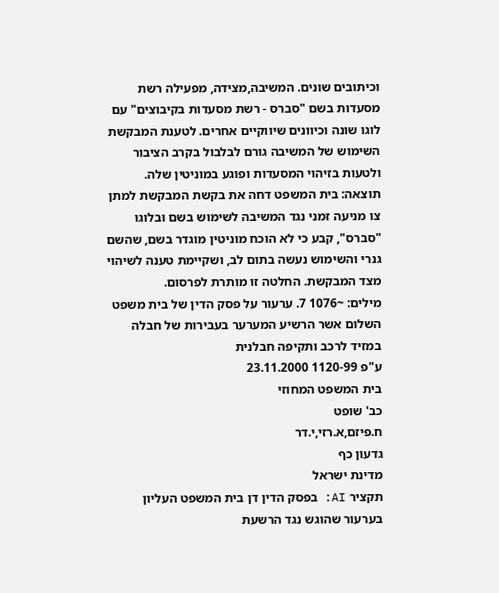וכיתובים שונים. המשיבה,מצידה, מפעילה רשת מסעדות בשם "סברס - רשת מסעדות בקיבוצים" עם לוגו שונה וכיוונים שיווקיים אחרים. לטענת המבקשת השימוש של המשיבה גורם לבלבול בקרב הציבור ולטעות בזיהוי המסעדות ופוגע במוניטין שלה.
תוצאה: בית המשפט דחה את בקשת המבקשת למתן צו מניעה זמני נגד המשיבה לשימוש בשם ובלוגו "סברס", קבע כי לא הוכח מוניטין מוגדר בשם, שהשם גנרי והשימוש נעשה בתום לב, ושקיימת טענה לשיהוי מצד המבקשת. החלטה זו מותרת לפרסום.
מילים: ~1076 7. ערעור על פסק הדין של בית משפט השלום אשר הרשיע המערער בעבירות של חבלה במזיד לרכב ותקיפה חבלנית
ע"פ 1120-99 23.11.2000
בית המשפט המחוזי
כב' שופט
ח.פיזם,א.רזי,י.דר
גדעון כף
מדינת ישראל
תקציר AI: בפסק הדין דן בית המשפט העליון בערעור שהוגש נגד הרשעת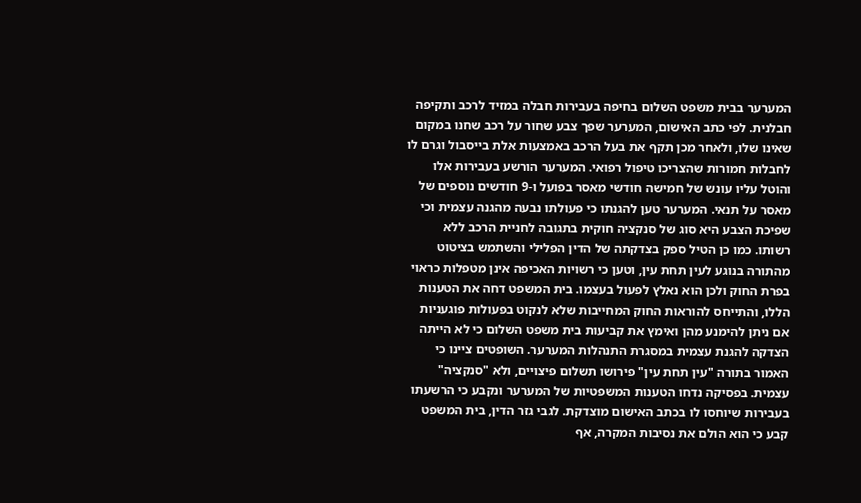המערער בבית משפט השלום בחיפה בעבירות חבלה במזיד לרכב ותקיפה חבלנית. לפי כתב האישום, המערער שפך צבע שחור על רכב שחנו במקום שאינו שלו, ולאחר מכן תקף את בעל הרכב באמצעות אלת בייסבול וגרם לו לחבלות חמורות שהצריכו טיפול רפואי. המערער הורשע בעבירות אלו והוטל עליו עונש של חמישה חודשי מאסר בפועל ו-9 חודשים נוספים של מאסר על תנאי. המערער טען להגנתו כי פעולתו נבעה מהגנה עצמית וכי שפיכת הצבע היא סוג של סנקציה חוקית בתגובה לחניית הרכב ללא רשותו. כמו כן הטיל ספק בצדקתה של הדין הפלילי והשתמש בציטוט מהתורה בנוגע לעין תחת עין, וטען כי רשויות האכיפה אינן מטפלות כראוי בפרת החוק ולכן הוא נאלץ לפעול בעצמו. בית המשפט דחה את הטענות הללו, והתייחס להוראות החוק המחייבות שלא לנקוט בפעולות פוגעניות אם ניתן להימנע מהן ואימץ את קביעות בית משפט השלום כי לא הייתה הצדקה להגנת עצמית במסגרת התנהלות המערער. השופטים ציינו כי האמור בתורה "עין תחת עין" פירושו תשלום פיצויים, ולא "סנקציה" עצמית. בפסיקה נדחו הטענות המשפטיות של המערער ונקבע כי הרשעתו בעבירות שיוחסו לו בכתב האישום מוצדקת. לגבי גזר הדין, בית המשפט קבע כי הוא הולם את נסיבות המקרה, אף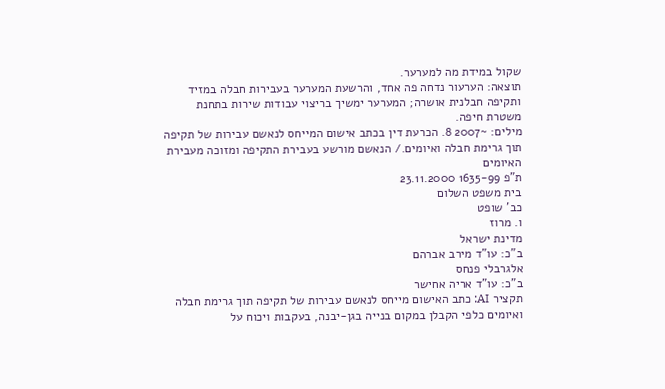שקול במידת מה למערער.
תוצאה: הערעור נדחה פה אחד, והרשעת המערער בעבירות חבלה במזיד ותקיפה חבלנית אושרה; המערער ימשיך בריצוי עבודות שירות בתחנת משטרת חיפה.
מילים: ~2007 8. הכרעת דין בכתב אישום המייחס לנאשם עבירות של תקיפה תוך גרימת חבלה ואיומים./ הנאשם מורשע בעבירת התקיפה ומזוכה מעבירת האיומים
ת"פ 1635-99 23.11.2000
בית משפט השלום
כב' שופט
ו. מרוז
מדינת ישראל
ב"כ: עו"ד מירב אברהם
אלגרבלי פנחס
ב"כ: עו"ד אריה אחישר
תקציר AI: כתב האישום מייחס לנאשם עבירות של תקיפה תוך גרימת חבלה ואיומים כלפי הקבלן במקום בנייה בגן-יבנה, בעקבות ויכוח על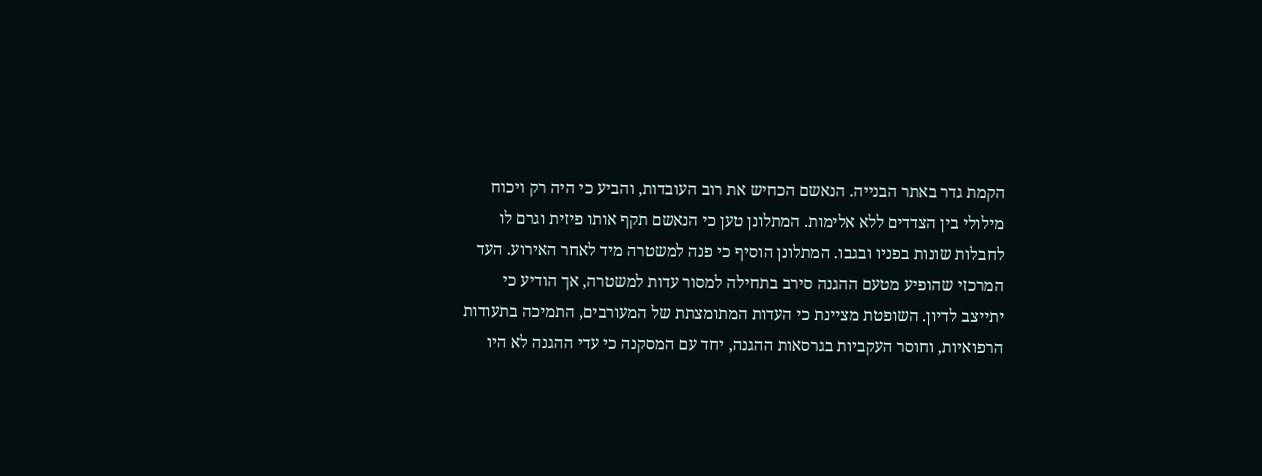הקמת גדר באתר הבנייה. הנאשם הכחיש את רוב העובדות, והביע כי היה רק ויכוח מילולי בין הצדדים ללא אלימות. המתלונן טען כי הנאשם תקף אותו פיזית וגרם לו לחבלות שונות בפניו ובגבו. המתלונן הוסיף כי פנה למשטרה מיד לאחר האירוע. העד המרכזי שהופיע מטעם ההגנה סירב בתחילה למסור עדות למשטרה, אך הודיע כי יתייצב לדיון. השופטת מציינת כי העדות המתומצתת של המעורבים, התמיכה בתעודות הרפואיות, וחוסר העקביות בגרסאות ההגנה, יחד עם המסקנה כי עדי ההגנה לא היו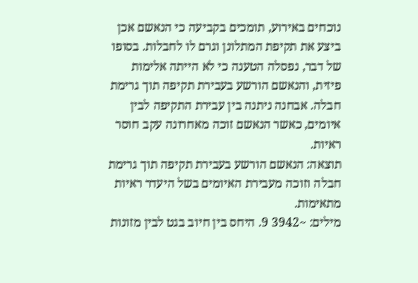נוכחים באירוע, תומכים בקביעה כי הנאשם אכן ביצע את תקיפת המתלונן וגרם לו לחבלות. בסופו של דבר, נפסלה הטענה כי לא הייתה אלימות פיזית, והנאשם הורשע בעבירת תקיפה תוך גרימת חבלה. אבחנה ניתנה בין עבירת התקיפה לבין איומים, כאשר הנאשם זוכה מאחרונה עקב חוסר ראיות.
תוצאה: הנאשם הורשע בעבירת תקיפה תוך גרימת חבלה וזוכה מעבירת האיומים בשל היעדר ראיות מתאימות.
מילים: ~3942 9. היחס בין חיוב בגט לבין מזונות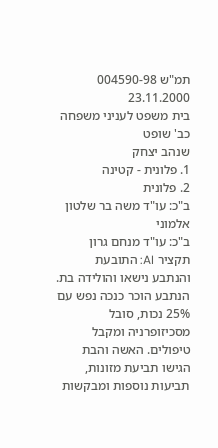תמ"ש 004590-98 23.11.2000
בית משפט לעניני משפחה
כב' שופט
שנהב יצחק
1. פלונית - קטינה
2. פלונית
ב"כ: עו"ד משה בר שלטון
אלמוני
ב"כ: עו"ד מנחם גרון
תקציר AI: התובעת והנתבע נישאו והולידה בת. הנתבע הוכר כנכה נפש עם 25% נכות, סובל מסכיזופרניה ומקבל טיפולים. האשה והבת הגישו תביעת מזונות, תביעות נוספות ומבקשות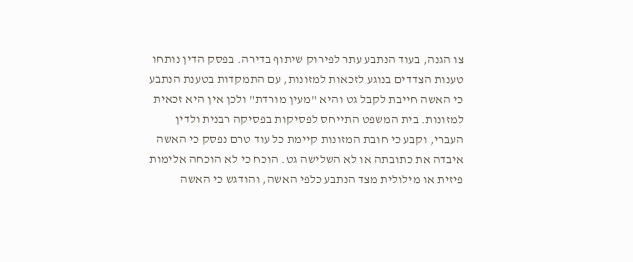צו הגנה, בעוד הנתבע עתר לפירוק שיתוף בדירה. בפסק הדין נותחו טענות הצדדים בנוגע לזכאות למזונות, עם התמקדות בטענת הנתבע כי האשה חייבת לקבל גט והיא "מעין מורדת" ולכן אין היא זכאית למזונות. בית המשפט התייחס לפסיקות בפסיקה רבנית ולדין העברי, וקבע כי חובת המזונות קיימת כל עוד טרם נפסק כי האשה איבדה את כתובתה או לא השלישה גט. הוכח כי לא הוכחה אלימות פיזית או מילולית מצד הנתבע כלפי האשה, והודגש כי האשה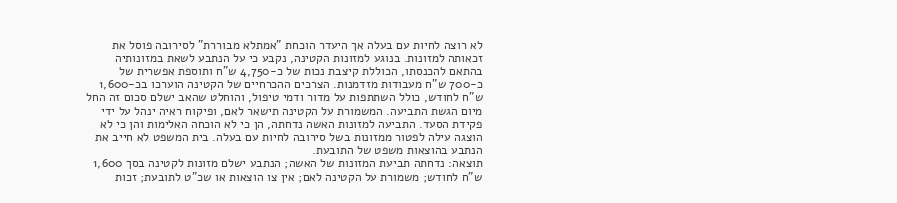לא רוצה לחיות עם בעלה אך היעדר הוכחת "אמתלא מבוררת" לסירובה פוסל את זכאותה למזונות. בנוגע למזונות הקטינה, נקבע כי על הנתבע לשאת במזונותיה בהתאם להכנסתו, הכוללת קיצבת נכות של כ-4,750 ש"ח ותוספת אפשרית של כ-700 ש"ח מעבודות מזדמנות. הצרכים ההכרחיים של הקטינה הוערכו בכ-1,600 ש"ח לחודש, כולל השתתפות על מדור ודמי טיפול, והוחלט שהאב ישלם סכום זה החל מיום הגשת התביעה. המשמורת על הקטינה תישאר לאם, ופיקוח ראיה ינהל על ידי פקידת הסעד. התביעה למזונות האשה נדחתה, הן כי לא הוכחה האלימות והן כי לא הוצגה עילה לפטור ממזונות בשל סירובה לחיות עם בעלה. בית המשפט לא חייב את הנתבע בהוצאות משפט של התובעת.
תוצאה: נדחתה תביעת המזונות של האשה; הנתבע ישלם מזונות לקטינה בסך 1,600 ש"ח לחודש; משמורת על הקטינה לאם; אין צו הוצאות או שכ"ט לתובעת; זכות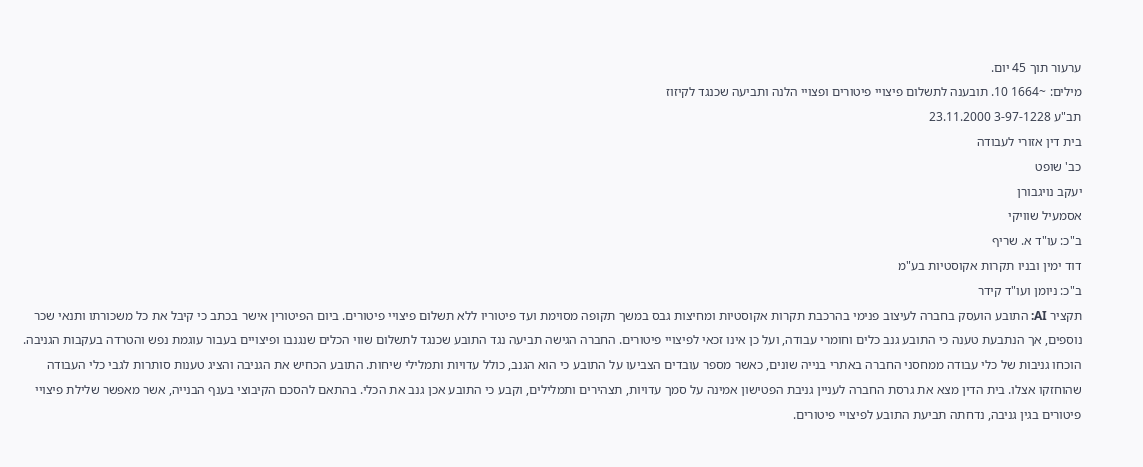ערעור תוך 45 יום.
מילים: ~1664 10. תובענה לתשלום פיצויי פיטורים ופצויי הלנה ותביעה שכנגד לקיזוז
תב"ע 3-97-1228 23.11.2000
בית דין אזורי לעבודה
כב' שופט
יעקב נויגבורן
אסמעיל שוויקי
ב"כ: עו"ד א. שריף
דוד ימין ובניו תקרות אקוסטיות בע"מ
ב"כ: ניומן ועו"ד קידר
תקציר AI: התובע הועסק בחברה לעיצוב פנימי בהרכבת תקרות אקוסטיות ומחיצות גבס במשך תקופה מסוימת ועד פיטוריו ללא תשלום פיצויי פיטורים. ביום הפיטורין אישר בכתב כי קיבל את כל משכורתו ותנאי שכר נוספים, אך הנתבעת טענה כי התובע גנב כלים וחומרי עבודה, ועל כן אינו זכאי לפיצויי פיטורים. החברה הגישה תביעה נגד התובע שכנגד לתשלום שווי הכלים שנגנבו ופיצויים בעבור עוגמת נפש והטרדה בעקבות הגניבה. הוכחו גניבות של כלי עבודה ממחסני החברה באתרי בנייה שונים, כאשר מספר עובדים הצביעו על התובע כי הוא הגנב, כולל עדויות ותמלילי שיחות. התובע הכחיש את הגניבה והציג טענות סותרות לגבי כלי העבודה שהוחזקו אצלו. בית הדין מצא את גרסת החברה לעניין גניבת הפטישון אמינה על סמך עדויות, תצהירים ותמלילים, וקבע כי התובע אכן גנב את הכלי. בהתאם להסכם הקיבוצי בענף הבנייה, אשר מאפשר שלילת פיצויי פיטורים בגין גניבה, נדחתה תביעת התובע לפיצויי פיטורים.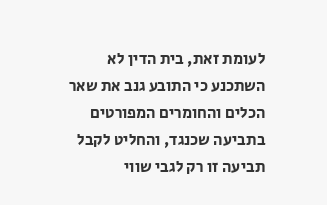לעומת זאת, בית הדין לא השתכנע כי התובע גנב את שאר הכלים והחומרים המפורטים בתביעה שכנגד, והחליט לקבל תביעה זו רק לגבי שווי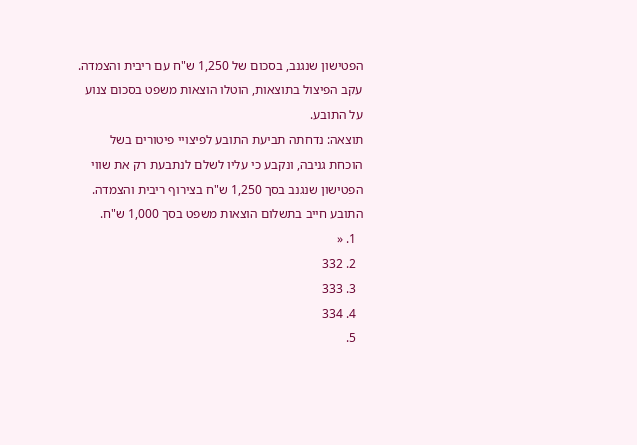הפטישון שנגנב, בסכום של 1,250 ש"ח עם ריבית והצמדה. עקב הפיצול בתוצאות, הוטלו הוצאות משפט בסכום צנוע על התובע.
תוצאה: נדחתה תביעת התובע לפיצויי פיטורים בשל הוכחת גניבה, ונקבע כי עליו לשלם לנתבעת רק את שווי הפטישון שנגנב בסך 1,250 ש"ח בצירוף ריבית והצמדה. התובע חייב בתשלום הוצאות משפט בסך 1,000 ש"ח.
  1. «
  2. 332
  3. 333
  4. 334
  5.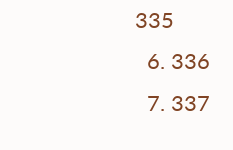335
  6. 336
  7. 337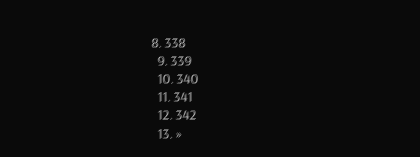8. 338
  9. 339
  10. 340
  11. 341
  12. 342
  13. »